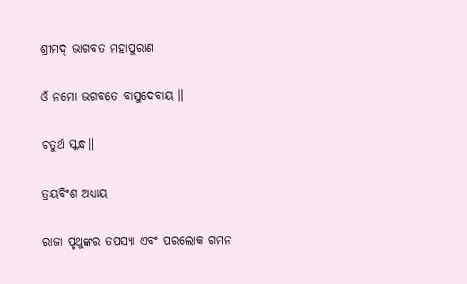ଶ୍ରୀମଦ୍ ଭାଗବତ ମହାପୁରାଣ

ଓଁ ନମୋ ଭଗବତେ ବାସୁଦେବାୟ ॥

ଚତୁର୍ଥ ସ୍କନ୍ଧ॥

ତ୍ରୟବିଂଶ ଅଧ୍ୟାୟ

ରାଜା ପୃଥୁଙ୍କର ତପସ୍ୟା ଏବଂ ପରଲୋକ ଗମନ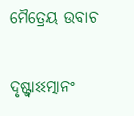ମୈତ୍ରେୟ ଉବାଚ

ଦୃଷ୍ଟ୍ୱାଽଽତ୍ମାନଂ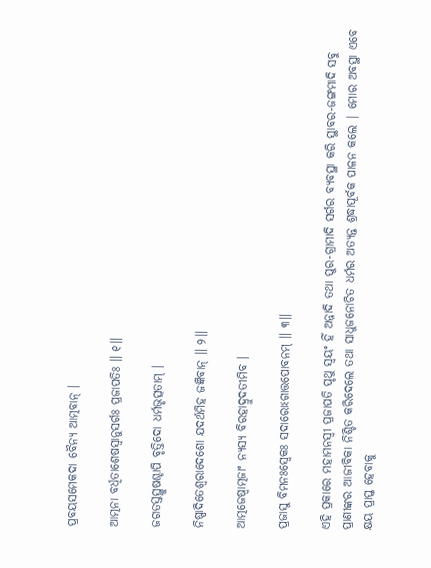ପ୍ରବୟସମେକଦା ବୈନ୍ୟ ଆତ୍ମବାନ୍ ।

ଆତ୍ମନା ବର୍ଧିତାଶେଷସ୍ୱାନୁସର୍ଗଃ ପ୍ରଜାପତିଃ ॥ ୧॥

ଜଗତସ୍ତସ୍ଥୁଷଶ୍ଚାପି ବୃତ୍ତିଦୋ ଧର୍ମଭୃତ୍ସତାମ୍ ।

ନିଷ୍ପାଦିତେଶ୍ୱରାଦେଶୋ ଯଦର୍ଥମିହ ଜଜ୍ଞିବାନ୍ ॥ ୨॥

ଆତ୍ମଜେଷ୍ୱାତ୍ମଜାଂ ନ୍ୟସ୍ୟ ବିରହାଦ୍ରୁଦତୀମିବ ।

ପ୍ରଜାସୁ ବିମନଃସ୍ୱେକଃ ସଦାରୋଽଗାତ୍ତପୋବନମ୍ ॥ ୩॥

ଏହି ପ୍ରକାରେ ମହାମନସ୍ବୀ ପ୍ରଜାପତି ପୃଥୁ ସ୍ବୟଂ ହିଁ ଅନ୍ନାଦି ତଥା ପୁର-ଗ୍ରାମାଦି ସର୍ଗର ବ୍ୟବସ୍ଥା କରି ସ୍ଥାବର-ଜଙ୍ଗମାଦି ସବୁ ପ୍ରାଣୀଙ୍କର ଆଜୀବିକା ନିଶ୍ଚିତ କରିଦେଲେ ତଥା ସାଧୁଜନୋଚିତ ଧର୍ମର ଅତ୍ୟନ୍ତ ଶ୍ରଦ୍ଧାପୂର୍ବକ ପାଳନ କଲେ | ମୋର ଅବସ୍ଥା ଏବେ କ୍ଷୟ ପ୍ରାପ୍ତ ହେବାକୁ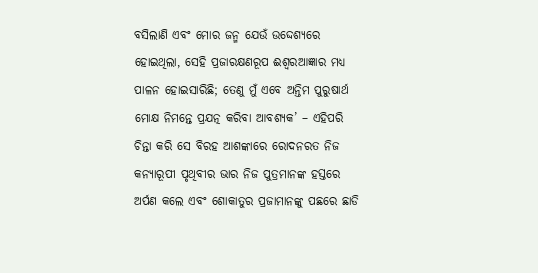ବସିଲାଣି ଏବଂ ମୋର ଜନ୍ମ ଯେଉଁ ଉଦ୍ଦେଶ୍ୟରେ ହୋଇଥିଲା, ସେହି ପ୍ରଜାରକ୍ଷଣରୂପ ଈଶ୍ବରଆଜ୍ଞାର ମଧ୍ୟ ପାଳନ ହୋଇସାରିଛି; ତେଣୁ ମୁଁ ଏବେ ଅନ୍ତିମ ପୁରୁଷାର୍ଥ ମୋକ୍ଷ ନିମନ୍ତେ ପ୍ରଯତ୍ନ କରିବା ଆବଶ୍ୟକ’ – ଏହିପରି ଚିନ୍ତା କରି ସେ ବିରହ ଆଶଙ୍କାରେ ରୋଦନରତ ନିଜ କନ୍ୟାରୂପୀ ପୃଥିବୀର ଭାର ନିଜ ପୁତ୍ରମାନଙ୍କ ହସ୍ତରେ ଅର୍ପଣ କଲେ ଏବଂ ଶୋକାତୁର ପ୍ରଜାମାନଙ୍କୁ ପଛରେ ଛାଡି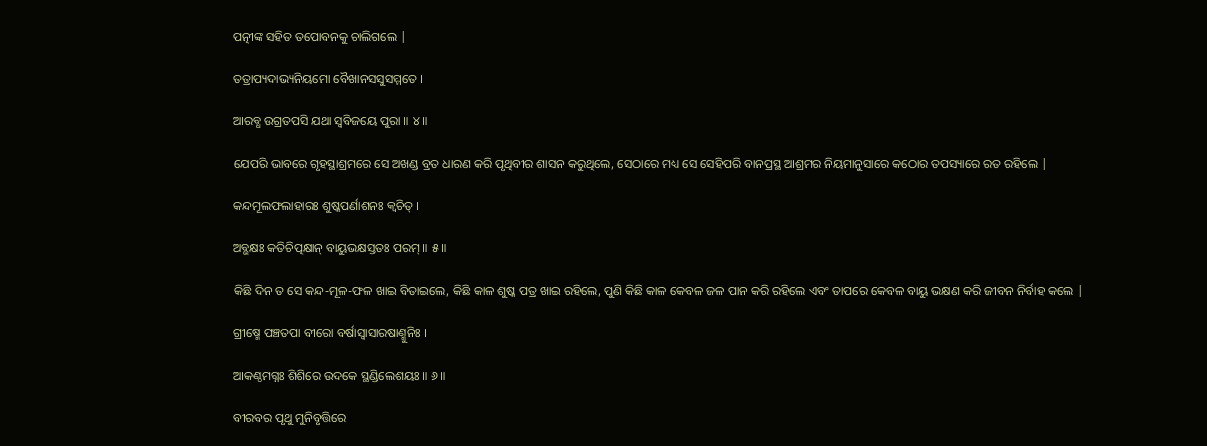ପତ୍ନୀଙ୍କ ସହିତ ତପୋବନକୁ ଚାଲିଗଲେ |

ତତ୍ରାପ୍ୟଦାଭ୍ୟନିୟମୋ ବୈଖାନସସୁସମ୍ମତେ ।

ଆରବ୍ଧ ଉଗ୍ରତପସି ଯଥା ସ୍ୱବିଜୟେ ପୁରା ॥ ୪॥

ଯେପରି ଭାବରେ ଗୃହସ୍ଥାଶ୍ରମରେ ସେ ଅଖଣ୍ଡ ବ୍ରତ ଧାରଣ କରି ପୃଥିବୀର ଶାସନ କରୁଥିଲେ, ସେଠାରେ ମଧ୍ୟ ସେ ସେହିପରି ବାନପ୍ରସ୍ଥ ଆଶ୍ରମର ନିୟମାନୁସାରେ କଠୋର ତପସ୍ୟାରେ ରତ ରହିଲେ |

କନ୍ଦମୂଲଫଲାହାରଃ ଶୁଷ୍କପର୍ଣାଶନଃ କ୍ୱଚିତ୍ ।

ଅବ୍ଭକ୍ଷଃ କତିଚିତ୍ପକ୍ଷାନ୍ ବାୟୁଭକ୍ଷସ୍ତତଃ ପରମ୍ ॥ ୫॥

କିଛି ଦିନ ତ ସେ କନ୍ଦ-ମୂଳ-ଫଳ ଖାଇ ବିତାଇଲେ, କିଛି କାଳ ଶୁଷ୍କ ପତ୍ର ଖାଇ ରହିଲେ, ପୁଣି କିଛି କାଳ କେବଳ ଜଳ ପାନ କରି ରହିଲେ ଏବଂ ତାପରେ କେବଳ ବାୟୁ ଭକ୍ଷଣ କରି ଜୀବନ ନିର୍ବାହ କଲେ |

ଗ୍ରୀଷ୍ମେ ପଞ୍ଚତପା ବୀରୋ ବର୍ଷାସ୍ୱାସାରଷାଣ୍ମୁନିଃ ।

ଆକଣ୍ଠମଗ୍ନଃ ଶିଶିରେ ଉଦକେ ସ୍ଥଣ୍ଡିଲେଶୟଃ ॥ ୬॥

ବୀରବର ପୃଥୁ ମୁନିବୃତ୍ତିରେ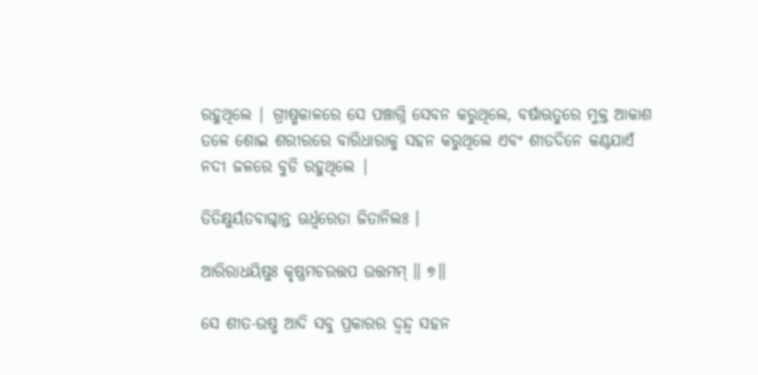ରହୁଥିଲେ | ଗ୍ରୀଷ୍ମକାଳରେ ସେ ପଞ୍ଚାଗ୍ନି ସେବନ କରୁଥିଲେ, ବର୍ଷାଋତୁରେ ମୁକ୍ତ ଆକାଶ ତଳେ ଶୋଇ ଶରୀରରେ ବାରିଧାରାକୁ ସହନ କରୁଥିଲେ ଏବଂ ଶୀତଦିନେ କଣ୍ଠଯାଏଁ ନଦୀ ଜଳରେ ବୁଡି ରହୁଥିଲେ |

ତିତିକ୍ଷୁର୍ୟତବାଗ୍ଦାନ୍ତ ଊର୍ଧ୍ୱରେତା ଜିତାନିଲଃ ।

ଆରିରାଧୟିଷୁଃ କୃଷ୍ଣମଚରତ୍ତପ ଉତ୍ତମମ୍ ॥ ୭॥

ସେ ଶୀତ-ଉଷ୍ମ ଆଦି ସବୁ ପ୍ରକାରର ଦ୍ବନ୍ଦ୍ବ ସହନ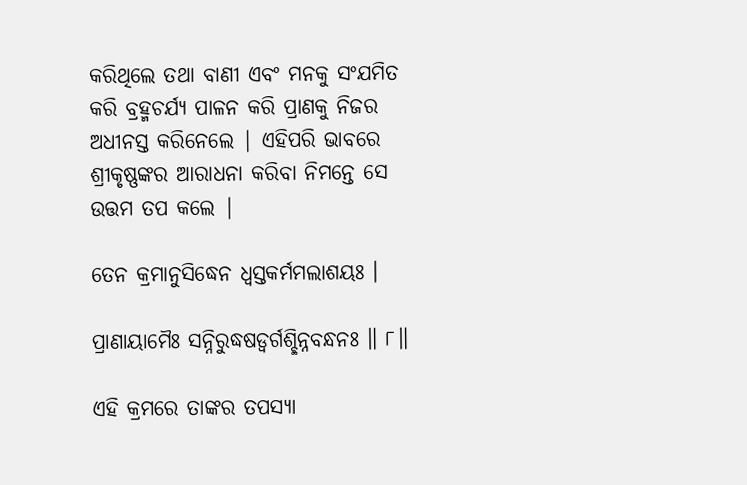କରିଥିଲେ ତଥା ବାଣୀ ଏବଂ ମନକୁ ସଂଯମିତ କରି ବ୍ରହ୍ମଚର୍ଯ୍ୟ ପାଳନ କରି ପ୍ରାଣକୁ ନିଜର ଅଧୀନସ୍ତ କରିନେଲେ | ଏହିପରି ଭାବରେ ଶ୍ରୀକୃଷ୍ଣଙ୍କର ଆରାଧନା କରିବା ନିମନ୍ତେ ସେ ଉତ୍ତମ ତପ କଲେ |

ତେନ କ୍ରମାନୁସିଦ୍ଧେନ ଧ୍ୱସ୍ତକର୍ମମଲାଶୟଃ ।

ପ୍ରାଣାୟାମୈଃ ସନ୍ନିରୁଦ୍ଧଷଡ୍ୱର୍ଗଶ୍ଛିନ୍ନବନ୍ଧନଃ ॥ ୮॥

ଏହି କ୍ରମରେ ତାଙ୍କର ତପସ୍ୟା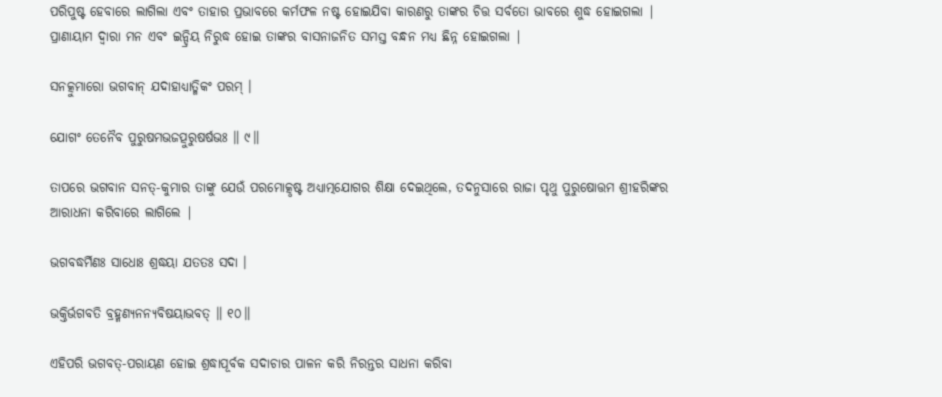ପରିପୁଷ୍ଟ ହେବାରେ ଲାଗିଲା ଏବଂ ତାହାର ପ୍ରଭାବରେ କର୍ମଫଳ ନଷ୍ଟ ହୋଇଯିବା କାରଣରୁ ତାଙ୍କର ଚିତ୍ତ ସର୍ବତୋ ଭାବରେ ଶୁଦ୍ଧ ହୋଇଗଲା | ପ୍ରାଣାୟାମ ଦ୍ବାରା ମନ ଏବଂ ଇନ୍ଦ୍ରିୟ ନିରୁଦ୍ଧ ହୋଇ ତାଙ୍କର ବାସନାଜନିତ ସମସ୍ତ ବନ୍ଧନ ମଧ୍ୟ ଛିନ୍ନ ହୋଇଗଲା |

ସନତ୍କୁମାରୋ ଭଗବାନ୍ ଯଦାହାଧ୍ୟାତ୍ମିକଂ ପରମ୍ ।

ଯୋଗଂ ତେନୈବ ପୁରୁଷମଭଜତ୍ପୁରୁଷର୍ଷଭଃ ॥ ୯॥

ତାପରେ ଭଗବାନ ସନତ୍-କୁମାର ତାଙ୍କୁ ଯେଉଁ ପରମୋତ୍କୃଷ୍ଟ ଅଧ୍ୟାତ୍ମଯୋଗର ଶିକ୍ଷା ଦେଇଥିଲେ, ତଦନୁସାରେ ରାଜା ପୃଥୁ ପୁରୁଷୋତ୍ତମ ଶ୍ରୀହରିଙ୍କର ଆରାଧନା କରିବାରେ ଲାଗିଲେ |

ଭଗବଦ୍ଧର୍ମିଣଃ ସାଧୋଃ ଶ୍ରଦ୍ଧୟା ଯତତଃ ସଦା ।

ଭକ୍ତିର୍ଭଗବତି ବ୍ରହ୍ମଣ୍ୟନନ୍ୟବିଷୟାଭବତ୍ ॥ ୧୦॥

ଏହିପରି ଭଗବତ୍-ପରାୟଣ ହୋଇ ଶ୍ରଦ୍ଧାପୂର୍ବକ ସଦାଚାର ପାଳନ କରି ନିରନ୍ତର ସାଧନା କରିବା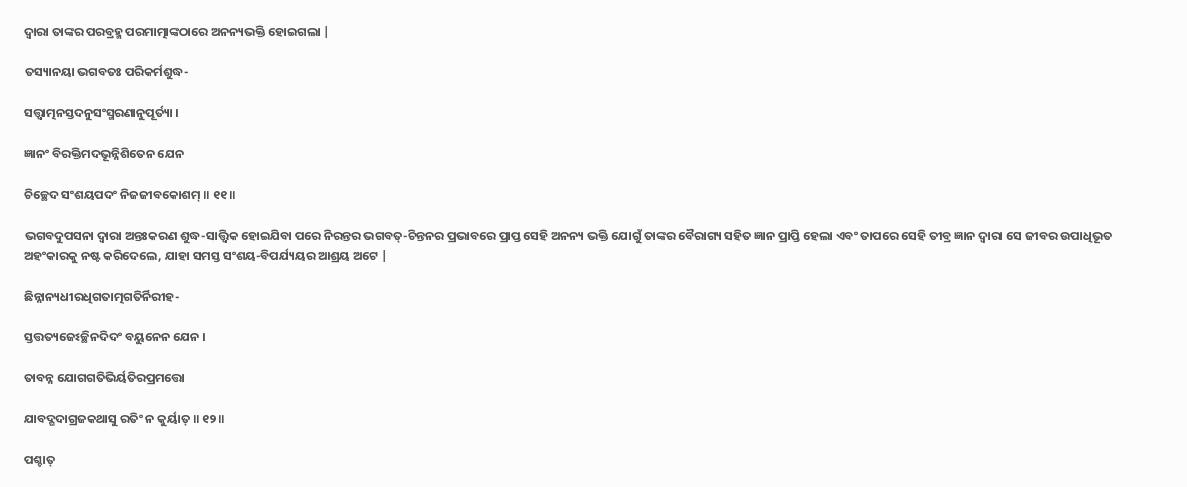ଦ୍ବାରା ତାଙ୍କର ପରବ୍ରହ୍ମ ପରମାତ୍ମାଙ୍କଠାରେ ଅନନ୍ୟଭକ୍ତି ହୋଇଗଲା |

ତସ୍ୟାନୟା ଭଗବତଃ ପରିକର୍ମଶୁଦ୍ଧ-

ସତ୍ତ୍ୱାତ୍ମନସ୍ତଦନୁସଂସ୍ମରଣାନୁପୂର୍ତ୍ୟା ।

ଜ୍ଞାନଂ ବିରକ୍ତିମଦଭୂନ୍ନିଶିତେନ ଯେନ

ଚିଚ୍ଛେଦ ସଂଶୟପଦଂ ନିଜଜୀବକୋଶମ୍ ॥ ୧୧॥

ଭଗବଦୁପସନା ଦ୍ବାରା ଅନ୍ତଃକରଣ ଶୁଦ୍ଧ-ସାତ୍ତ୍ବିକ ହୋଇଯିବା ପରେ ନିରନ୍ତର ଭଗବତ୍-ଚିନ୍ତନର ପ୍ରଭାବରେ ପ୍ରାପ୍ତ ସେହି ଅନନ୍ୟ ଭକ୍ତି ଯୋଗୁଁ ତାଙ୍କର ବୈରାଗ୍ୟ ସହିତ ଜ୍ଞାନ ପ୍ରାପ୍ତି ହେଲା ଏବଂ ତାପରେ ସେହି ତୀବ୍ର ଜ୍ଞାନ ଦ୍ବାରା ସେ ଜୀବର ଉପାଧିଭୂତ ଅହଂକାରକୁ ନଷ୍ଟ କରିଦେଲେ, ଯାହା ସମସ୍ତ ସଂଶୟ-ବିପର୍ଯ୍ୟୟର ଆଶ୍ରୟ ଅଟେ |

ଛିନ୍ନାନ୍ୟଧୀରଧିଗତାତ୍ମଗତିର୍ନିରୀହ-

ସ୍ତତ୍ତତ୍ୟଜେଽଚ୍ଛିନଦିଦଂ ବୟୁନେନ ଯେନ ।

ତାବନ୍ନ ଯୋଗଗତିଭିର୍ୟତିରପ୍ରମତ୍ତୋ

ଯାବଦ୍ଗଦାଗ୍ରଜକଥାସୁ ରତିଂ ନ କୁର୍ୟାତ୍ ॥ ୧୨॥

ପଶ୍ଚାତ୍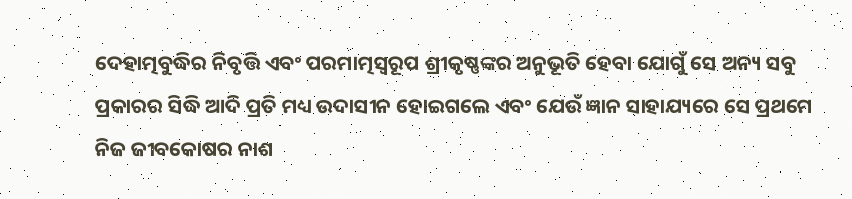ଦେହାତ୍ମବୁଦ୍ଧିର ନିବୃତ୍ତି ଏବଂ ପରମାତ୍ମସ୍ବରୂପ ଶ୍ରୀକୃଷ୍ଣଙ୍କର ଅନୁଭୂତି ହେବା ଯୋଗୁଁ ସେ ଅନ୍ୟ ସବୁ ପ୍ରକାରର ସିଦ୍ଧି ଆଦି ପ୍ରତି ମଧ୍ୟ ଉଦାସୀନ ହୋଇଗଲେ ଏବଂ ଯେଉଁ ଜ୍ଞାନ ସାହାଯ୍ୟରେ ସେ ପ୍ରଥମେ ନିଜ ଜୀବକୋଷର ନାଶ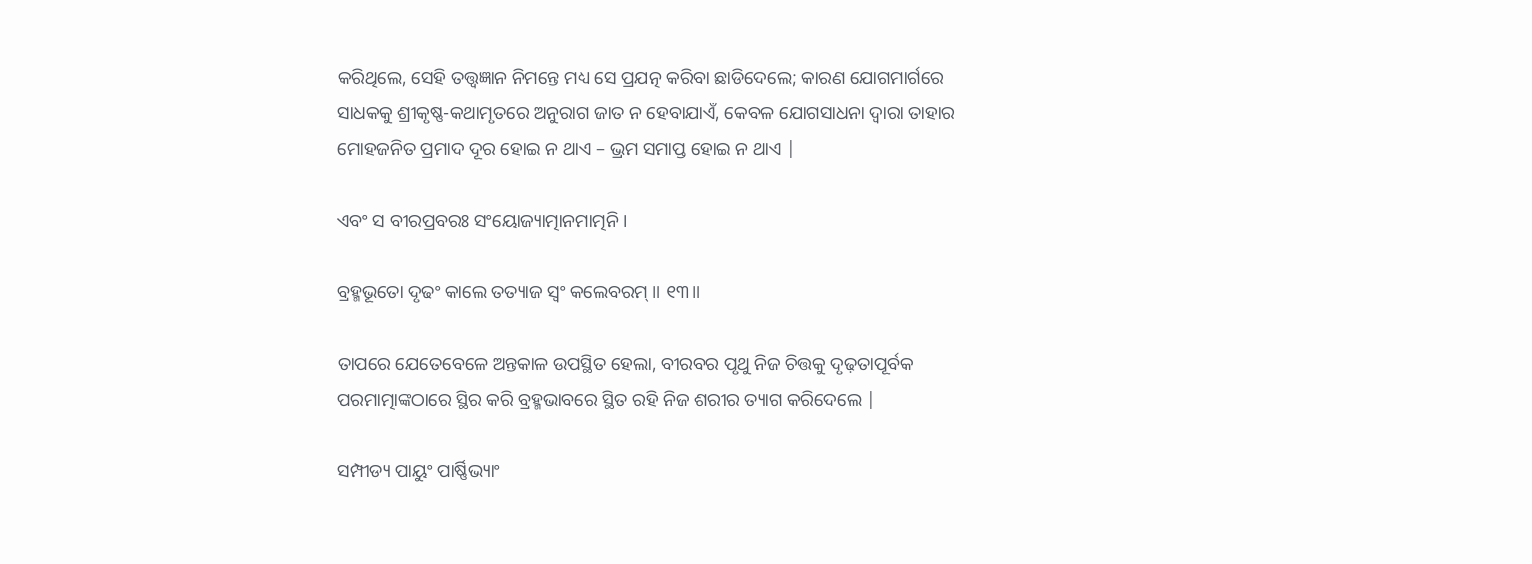କରିଥିଲେ, ସେହି ତତ୍ତ୍ବଜ୍ଞାନ ନିମନ୍ତେ ମଧ୍ୟ ସେ ପ୍ରଯତ୍ନ କରିବା ଛାଡିଦେଲେ; କାରଣ ଯୋଗମାର୍ଗରେ ସାଧକକୁ ଶ୍ରୀକୃଷ୍ଣ-କଥାମୃତରେ ଅନୁରାଗ ଜାତ ନ ହେବାଯାଏଁ, କେବଳ ଯୋଗସାଧନା ଦ୍ବାରା ତାହାର ମୋହଜନିତ ପ୍ରମାଦ ଦୂର ହୋଇ ନ ଥାଏ – ଭ୍ରମ ସମାପ୍ତ ହୋଇ ନ ଥାଏ |

ଏବଂ ସ ବୀରପ୍ରବରଃ ସଂୟୋଜ୍ୟାତ୍ମାନମାତ୍ମନି ।

ବ୍ରହ୍ମଭୂତୋ ଦୃଢଂ କାଲେ ତତ୍ୟାଜ ସ୍ୱଂ କଲେବରମ୍ ॥ ୧୩॥

ତାପରେ ଯେତେବେଳେ ଅନ୍ତକାଳ ଉପସ୍ଥିତ ହେଲା, ବୀରବର ପୃଥୁ ନିଜ ଚିତ୍ତକୁ ଦୃଢ଼ତାପୂର୍ବକ ପରମାତ୍ମାଙ୍କଠାରେ ସ୍ଥିର କରି ବ୍ରହ୍ମଭାବରେ ସ୍ଥିତ ରହି ନିଜ ଶରୀର ତ୍ୟାଗ କରିଦେଲେ |

ସମ୍ପୀଡ୍ୟ ପାୟୁଂ ପାର୍ଷ୍ଣିଭ୍ୟାଂ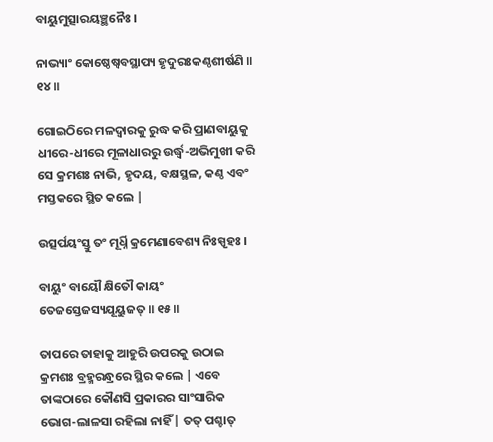ବାୟୁମୁତ୍ସାରୟଞ୍ଛନୈଃ ।

ନାଭ୍ୟାଂ କୋଷ୍ଠେଷ୍ୱବସ୍ଥାପ୍ୟ ହୃଦୁରଃକଣ୍ଠଶୀର୍ଷଣି ॥ ୧୪॥

ଗୋଇଠିରେ ମଳଦ୍ବାରକୁ ରୁଦ୍ଧ କରି ପ୍ରାଣବାୟୁକୁ ଧୀରେ-ଧୀରେ ମୂଳାଧାରରୁ ଉର୍ଦ୍ଧ୍ବ-ଅଭିମୁଖୀ କରି ସେ କ୍ରମଶଃ ନାଭି, ହୃଦୟ, ବକ୍ଷସ୍ଥଳ, କଣ୍ଠ ଏବଂ ମସ୍ତକରେ ସ୍ଥିତ କଲେ |

ଉତ୍ସର୍ପୟଂସ୍ତୁ ତଂ ମୂର୍ଧ୍ନି କ୍ରମେଣାବେଶ୍ୟ ନିଃସ୍ପୃହଃ ।

ବାୟୁଂ ବାୟୌ କ୍ଷିତୌ କାୟଂ ତେଜସ୍ତେଜସ୍ୟଯୂୟୁଜତ୍ ॥ ୧୫॥

ତାପରେ ତାହାକୁ ଆହୁରି ଉପରକୁ ଉଠାଇ କ୍ରମଶଃ ବ୍ରହ୍ମରନ୍ଧ୍ରରେ ସ୍ଥିର କଲେ | ଏବେ ତାଙ୍କଠାରେ କୌଣସି ପ୍ରକାରର ସାଂସାରିକ ଭୋଗ-ଲାଳସା ରହିଲା ନାହିଁ | ତତ୍ ପଶ୍ଚାତ୍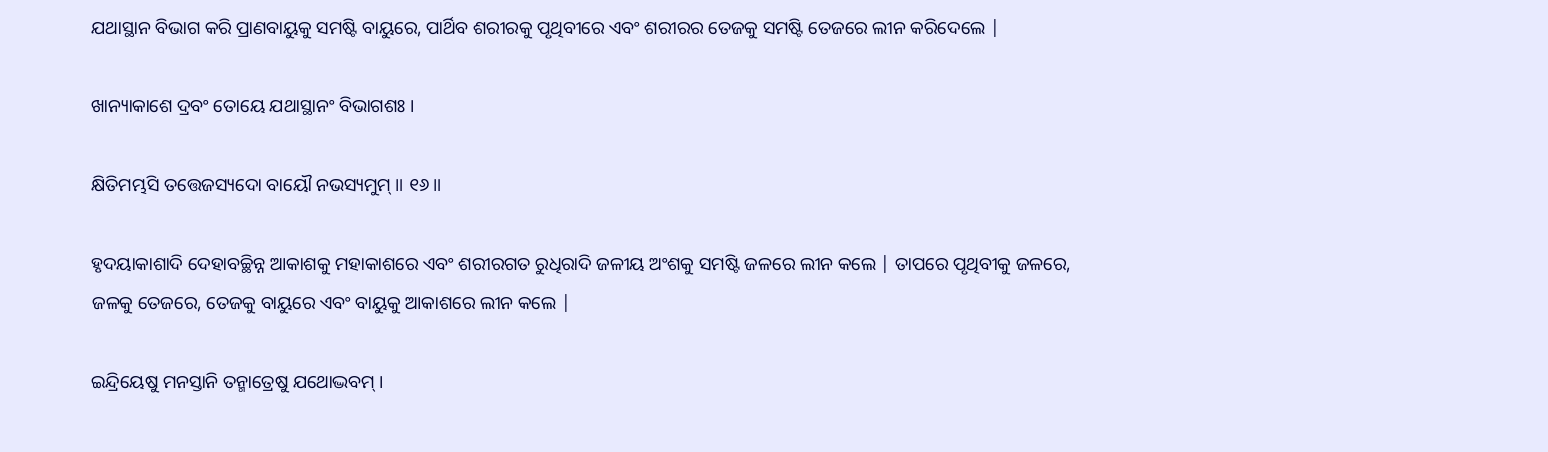ଯଥାସ୍ଥାନ ବିଭାଗ କରି ପ୍ରାଣବାୟୁକୁ ସମଷ୍ଟି ବାୟୁରେ, ପାର୍ଥିବ ଶରୀରକୁ ପୃଥିବୀରେ ଏବଂ ଶରୀରର ତେଜକୁ ସମଷ୍ଟି ତେଜରେ ଲୀନ କରିଦେଲେ |

ଖାନ୍ୟାକାଶେ ଦ୍ରବଂ ତୋୟେ ଯଥାସ୍ଥାନଂ ବିଭାଗଶଃ ।

କ୍ଷିତିମମ୍ଭସି ତତ୍ତେଜସ୍ୟଦୋ ବାୟୌ ନଭସ୍ୟମୁମ୍ ॥ ୧୬॥

ହୃଦୟାକାଶାଦି ଦେହାବଚ୍ଛିନ୍ନ ଆକାଶକୁ ମହାକାଶରେ ଏବଂ ଶରୀରଗତ ରୁଧିରାଦି ଜଳୀୟ ଅଂଶକୁ ସମଷ୍ଟି ଜଳରେ ଲୀନ କଲେ | ତାପରେ ପୃଥିବୀକୁ ଜଳରେ, ଜଳକୁ ତେଜରେ, ତେଜକୁ ବାୟୁରେ ଏବଂ ବାୟୁକୁ ଆକାଶରେ ଲୀନ କଲେ |

ଇନ୍ଦ୍ରିୟେଷୁ ମନସ୍ତାନି ତନ୍ମାତ୍ରେଷୁ ଯଥୋଦ୍ଭବମ୍ ।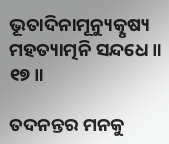ଭୂତାଦିନାମୂନ୍ୟୁତ୍କୃଷ୍ୟ ମହତ୍ୟାତ୍ମନି ସନ୍ଦଧେ ॥ ୧୭॥

ତଦନନ୍ତର ମନକୁ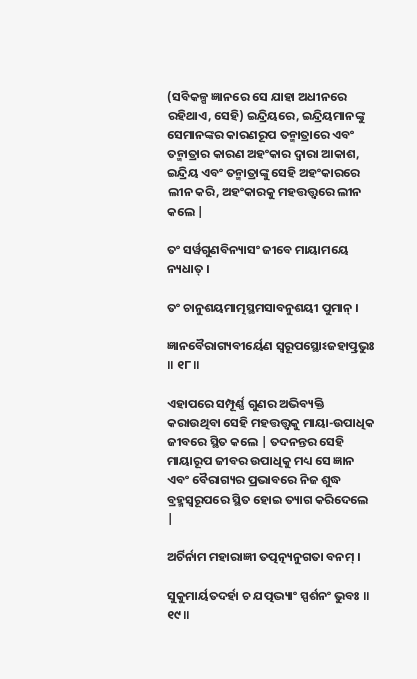(ସବିକଳ୍ପ ଜ୍ଞାନରେ ସେ ଯାହା ଅଧୀନରେ ରହିଥାଏ, ସେହି) ଇନ୍ଦ୍ରିୟରେ, ଇନ୍ଦ୍ରିୟମାନଙ୍କୁ ସେମାନଙ୍କର କାରଣରୂପ ତନ୍ମାତ୍ରାରେ ଏବଂ ତନ୍ମାତ୍ରାର କାରଣ ଅହଂକାର ଦ୍ବାରା ଆକାଶ, ଇନ୍ଦ୍ରିୟ ଏବଂ ତନ୍ମାତ୍ରାଙ୍କୁ ସେହି ଅହଂକାରରେ ଲୀନ କରି, ଅହଂକାରକୁ ମହତ୍ତତ୍ତ୍ବରେ ଲୀନ କଲେ |

ତଂ ସର୍ୱଗୁଣବିନ୍ୟାସଂ ଜୀବେ ମାୟାମୟେ ନ୍ୟଧାତ୍ ।

ତଂ ଚାନୁଶୟମାତ୍ମସ୍ଥମସାବନୁଶୟୀ ପୁମାନ୍ ।

ଜ୍ଞାନବୈରାଗ୍ୟବୀର୍ୟେଣ ସ୍ୱରୂପସ୍ଥୋଽଜହାତ୍ପ୍ରଭୁଃ ॥ ୧୮॥

ଏହାପରେ ସମ୍ପୂର୍ଣ୍ଣ ଗୁଣର ଅଭିବ୍ୟକ୍ତି କରାଉଥିବା ସେହି ମହତ୍ତତ୍ତ୍ବକୁ ମାୟା-ଉପାଧିକ ଜୀବରେ ସ୍ଥିତ କଲେ | ତଦନନ୍ତର ସେହି ମାୟାରୂପ ଜୀବର ଉପାଧିକୁ ମଧ୍ୟ ସେ ଜ୍ଞାନ ଏବଂ ବୈରାଗ୍ୟର ପ୍ରଭାବରେ ନିଜ ଶୁଦ୍ଧ ବ୍ରହ୍ମସ୍ବରୂପରେ ସ୍ଥିତ ହୋଇ ତ୍ୟାଗ କରିଦେଲେ |

ଅର୍ଚିର୍ନାମ ମହାରାଜ୍ଞୀ ତତ୍ପତ୍ନ୍ୟନୁଗତା ବନମ୍ ।

ସୁକୁମାର୍ୟତଦର୍ହା ଚ ଯତ୍ପଦ୍ଭ୍ୟାଂ ସ୍ପର୍ଶନଂ ଭୁବଃ ॥ ୧୯॥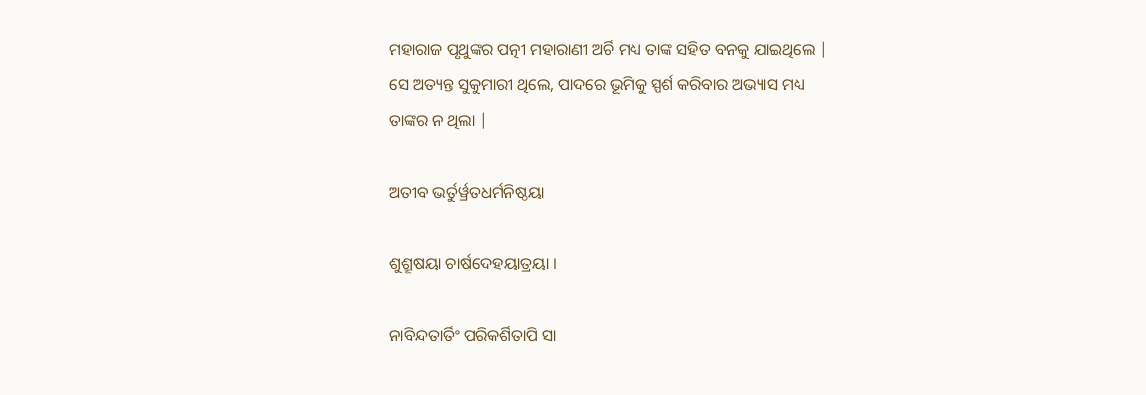ମହାରାଜ ପୃଥୁଙ୍କର ପତ୍ନୀ ମହାରାଣୀ ଅର୍ଚି ମଧ୍ୟ ତାଙ୍କ ସହିତ ବନକୁ ଯାଇଥିଲେ | ସେ ଅତ୍ୟନ୍ତ ସୁକୁମାରୀ ଥିଲେ, ପାଦରେ ଭୂମିକୁ ସ୍ପର୍ଶ କରିବାର ଅଭ୍ୟାସ ମଧ୍ୟ ତାଙ୍କର ନ ଥିଲା |

ଅତୀବ ଭର୍ତୁର୍ୱ୍ରତଧର୍ମନିଷ୍ଠୟା

ଶୁଶ୍ରୂଷୟା ଚାର୍ଷଦେହୟାତ୍ରୟା ।

ନାବିନ୍ଦତାର୍ତିଂ ପରିକର୍ଶିତାପି ସା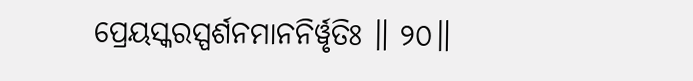ପ୍ରେୟସ୍କରସ୍ପର୍ଶନମାନନିର୍ୱୃତିଃ ॥ ୨୦॥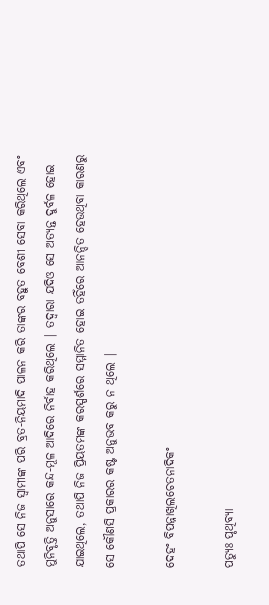ତଥାପି ସେ ନିଜ ସ୍ବାମୀଙ୍କ ପରି ବ୍ରତ-ନିୟମାଦି ପାଳନ କରି ତାଙ୍କର ବହୁତ ବେଶୀ ସେବା କରିଥିଲେ ଏବଂ ମୁନିବୃତ୍ତି ଅନୁସାରେ କନ୍ଦ-ମୂଳ ଆଦିରେ ନିର୍ବାହ କରିଥିଲେ | ତଦ୍ବାରା ଯଦିଓ ସେ ଅତ୍ୟନ୍ତ ଦୁର୍ବଳ ହୋଇ ଯାଇଥିଲେ, ତଥାପି ନିଜ ପ୍ରିୟତମଙ୍କ କରସ୍ପର୍ଶରେ ସମ୍ମାନିତ ହୋଇ ତହିଁରେ ଆନନ୍ଦିତ ହେଉଥିବା କାରଣରୁ ସେ କୌଣସି ପ୍ରକାରର କଷ୍ଟ ଅନୁଭବ କରୁ ନ ଥିଲେ |

ଦେହଂ ବିପନ୍ନାଖିଲଚେତନାଦିକଂ

ପତ୍ୟୁଃ ପୃଥିବ୍ୟା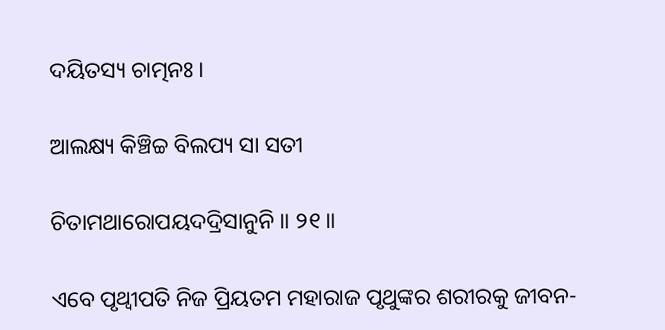ଦୟିତସ୍ୟ ଚାତ୍ମନଃ ।

ଆଲକ୍ଷ୍ୟ କିଞ୍ଚିଚ୍ଚ ବିଲପ୍ୟ ସା ସତୀ

ଚିତାମଥାରୋପୟଦଦ୍ରିସାନୁନି ॥ ୨୧॥

ଏବେ ପୃଥ୍ବୀପତି ନିଜ ପ୍ରିୟତମ ମହାରାଜ ପୃଥୁଙ୍କର ଶରୀରକୁ ଜୀବନ-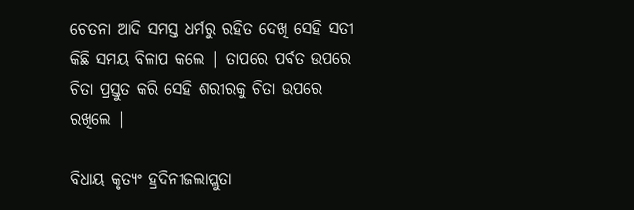ଚେତନା ଆଦି ସମସ୍ତ ଧର୍ମରୁ ରହିତ ଦେଖି ସେହି ସତୀ କିଛି ସମୟ ବିଳାପ କଲେ | ତାପରେ ପର୍ବତ ଉପରେ ଚିତା ପ୍ରସ୍ତୁତ କରି ସେହି ଶରୀରକୁ ଚିତା ଉପରେ ରଖିଲେ |

ବିଧାୟ କୃତ୍ୟଂ ହ୍ରଦିନୀଜଲାପ୍ଲୁତା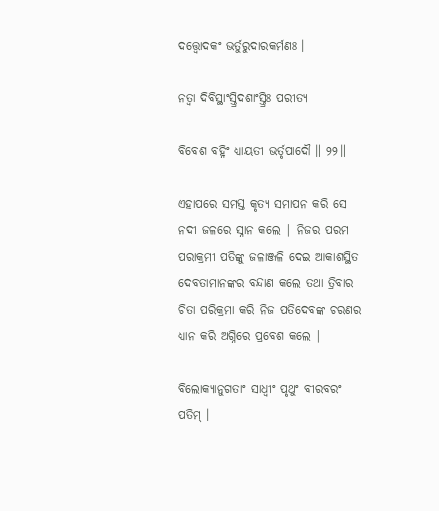ଦତ୍ତ୍ୱୋଦକଂ ଭର୍ତୁରୁଦାରକର୍ମଣଃ ।

ନତ୍ୱା ଦିବିସ୍ଥାଂସ୍ତ୍ରିଦଶାଂସ୍ତ୍ରିଃ ପରୀତ୍ୟ

ବିବେଶ ବହ୍ନିଂ ଧ୍ୟାୟତୀ ଭର୍ତୃପାଦୌ ॥ ୨୨॥

ଏହାପରେ ସମସ୍ତ କୃତ୍ୟ ସମାପନ କରି ସେ ନଦୀ ଜଳରେ ସ୍ନାନ କଲେ | ନିଜର ପରମ ପରାକ୍ରମୀ ପତିଙ୍କୁ ଜଳାଞ୍ଜଳି ଦେଇ ଆକାଶସ୍ଥିତ ଦେବତାମାନଙ୍କର ବନ୍ଦାଣ କଲେ ତଥା ତ୍ରିବାର ଚିତା ପରିକ୍ରମା କରି ନିଜ ପତିଦେବଙ୍କ ଚରଣର ଧ୍ୟାନ କରି ଅଗ୍ନିରେ ପ୍ରବେଶ କଲେ |

ବିଲୋକ୍ୟାନୁଗତାଂ ସାଧ୍ୱୀଂ ପୃଥୁଂ ବୀରବରଂ ପତିମ୍ ।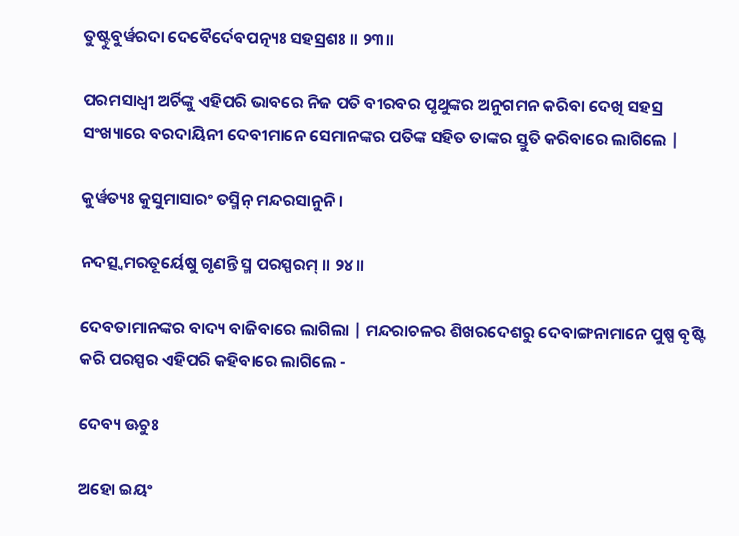ତୁଷ୍ଟୁବୁର୍ୱରଦା ଦେବୈର୍ଦେବପତ୍ନ୍ୟଃ ସହସ୍ରଶଃ ॥ ୨୩॥

ପରମସାଧ୍ବୀ ଅର୍ଚିଙ୍କୁ ଏହିପରି ଭାବରେ ନିଜ ପତି ବୀରବର ପୃଥୁଙ୍କର ଅନୁଗମନ କରିବା ଦେଖି ସହସ୍ର ସଂଖ୍ୟାରେ ବରଦାୟିନୀ ଦେବୀମାନେ ସେମାନଙ୍କର ପତିଙ୍କ ସହିତ ତାଙ୍କର ସ୍ତୁତି କରିବାରେ ଲାଗିଲେ |

କୁର୍ୱତ୍ୟଃ କୁସୁମାସାରଂ ତସ୍ମିନ୍ ମନ୍ଦରସାନୁନି ।

ନଦତ୍ସ୍ୱମରତୂର୍ୟେଷୁ ଗୃଣନ୍ତି ସ୍ମ ପରସ୍ପରମ୍ ॥ ୨୪॥

ଦେବତାମାନଙ୍କର ବାଦ୍ୟ ବାଜିବାରେ ଲାଗିଲା | ମନ୍ଦରାଚଳର ଶିଖରଦେଶରୁ ଦେବାଙ୍ଗନାମାନେ ପୁଷ୍ପ ବୃଷ୍ଟି କରି ପରସ୍ପର ଏହିପରି କହିବାରେ ଲାଗିଲେ -

ଦେବ୍ୟ ଊଚୁଃ

ଅହୋ ଇୟଂ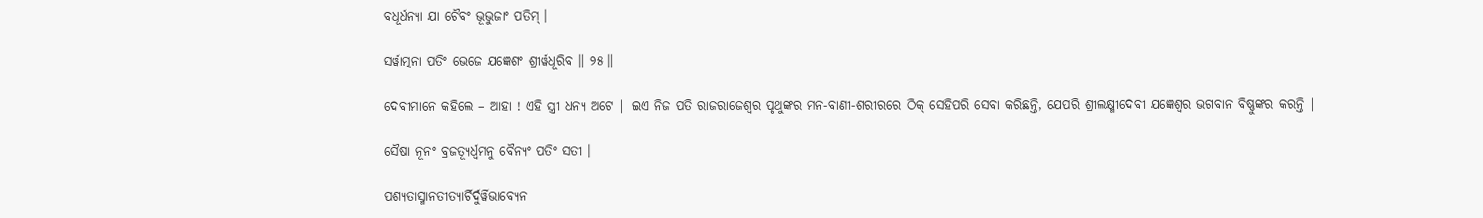ବଧୂର୍ଧନ୍ୟା ଯା ଚୈବଂ ଭୂଭୁଜାଂ ପତିମ୍ ।

ସର୍ୱାତ୍ମନା ପତିଂ ଭେଜେ ଯଜ୍ଞେଶଂ ଶ୍ରୀର୍ୱଧୂରିବ ॥ ୨୫॥

ଦେବୀମାନେ କହିଲେ – ଆହା ! ଏହି ସ୍ତ୍ରୀ ଧନ୍ୟ ଅଟେ | ଇଏ ନିଜ ପତି ରାଜରାଜେଶ୍ବର ପୃଥୁଙ୍କର ମନ-ବାଣୀ-ଶରୀରରେ ଠିକ୍ ସେହିପରି ସେବା କରିଛନ୍ତି, ଯେପରି ଶ୍ରୀଲକ୍ଷ୍ମୀଦେବୀ ଯଜ୍ଞେଶ୍ବର ଭଗବାନ ବିଷ୍ଣୁଙ୍କର କରନ୍ତି |

ସୈଷା ନୂନଂ ବ୍ରଜତ୍ୟୂର୍ଧ୍ୱମନୁ ବୈନ୍ୟଂ ପତିଂ ସତୀ ।

ପଶ୍ୟତାସ୍ମାନତୀତ୍ୟାର୍ଚିର୍ଦୁର୍ୱିଭାବ୍ୟେନ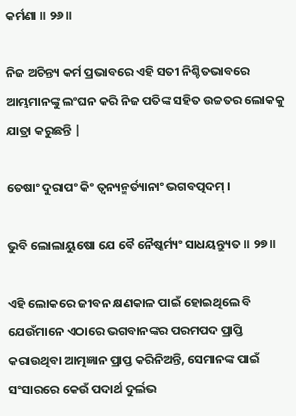କର୍ମଣା ॥ ୨୬॥

ନିଜ ଅଚିନ୍ତ୍ୟ କର୍ମ ପ୍ରଭାବରେ ଏହି ସତୀ ନିଶ୍ଚିତଭାବରେ ଆମ୍ଭମାନଙ୍କୁ ଲଂଘନ କରି ନିଜ ପତିଙ୍କ ସହିତ ଉଚ୍ଚତର ଲୋକକୁ ଯାତ୍ରା କରୁଛନ୍ତି |

ତେଷାଂ ଦୁରାପଂ କିଂ ତ୍ୱନ୍ୟନ୍ମର୍ତ୍ୟାନାଂ ଭଗବତ୍ପଦମ୍ ।

ଭୁବି ଲୋଲାୟୁଷୋ ଯେ ବୈ ନୈଷ୍କର୍ମ୍ୟଂ ସାଧୟନ୍ତ୍ୟୁତ ॥ ୨୭॥

ଏହି ଲୋକରେ ଜୀବନ କ୍ଷଣକାଳ ପାଇଁ ହୋଇଥିଲେ ବି ଯେଉଁମାନେ ଏଠାରେ ଭଗବାନଙ୍କର ପରମପଦ ପ୍ରାପ୍ତି କରାଉଥିବା ଆତ୍ମଜ୍ଞାନ ପ୍ରାପ୍ତ କରିନିଅନ୍ତି, ସେମାନଙ୍କ ପାଇଁ ସଂସାରରେ କେଉଁ ପଦାର୍ଥ ଦୁର୍ଲଭ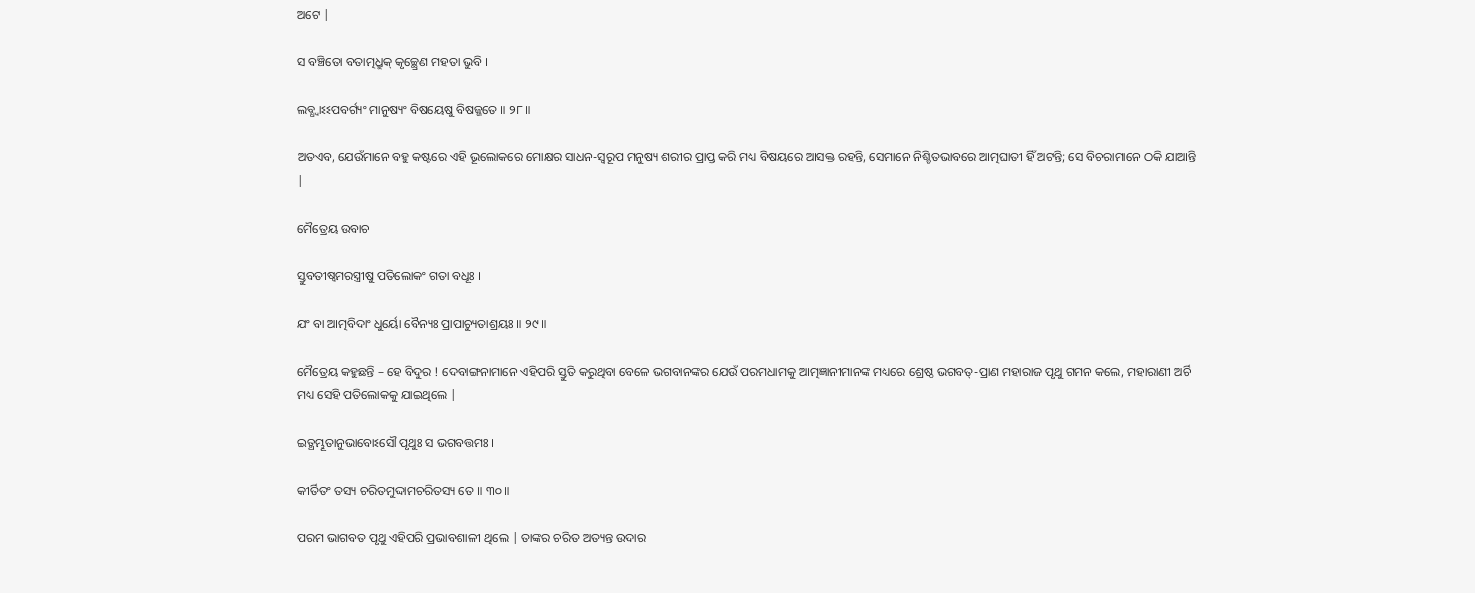ଅଟେ |

ସ ବଞ୍ଚିତୋ ବତାତ୍ମଧ୍ରୁକ୍ କୃଚ୍ଛ୍ରେଣ ମହତା ଭୁବି ।

ଲବ୍ଧ୍ୱାଽଽପବର୍ଗ୍ୟଂ ମାନୁଷ୍ୟଂ ବିଷୟେଷୁ ବିଷଜ୍ଜତେ ॥ ୨୮॥

ଅତଏବ, ଯେଉଁମାନେ ବହୁ କଷ୍ଟରେ ଏହି ଭୂଲୋକରେ ମୋକ୍ଷର ସାଧନ-ସ୍ବରୂପ ମନୁଷ୍ୟ ଶରୀର ପ୍ରାପ୍ତ କରି ମଧ୍ୟ ବିଷୟରେ ଆସକ୍ତ ରହନ୍ତି, ସେମାନେ ନିଶ୍ଚିତଭାବରେ ଆତ୍ମଘାତୀ ହିଁ ଅଟନ୍ତି; ସେ ବିଚରାମାନେ ଠକି ଯାଆନ୍ତି |

ମୈତ୍ରେୟ ଉବାଚ

ସ୍ତୁବତୀଷ୍ୱମରସ୍ତ୍ରୀଷୁ ପତିଲୋକଂ ଗତା ବଧୂଃ ।

ଯଂ ବା ଆତ୍ମବିଦାଂ ଧୁର୍ୟୋ ବୈନ୍ୟଃ ପ୍ରାପାଚ୍ୟୁତାଶ୍ରୟଃ ॥ ୨୯॥

ମୈତ୍ରେୟ କହୁଛନ୍ତି – ହେ ବିଦୁର ! ଦେବାଙ୍ଗନାମାନେ ଏହିପରି ସ୍ତୁତି କରୁଥିବା ବେଳେ ଭଗବାନଙ୍କର ଯେଉଁ ପରମଧାମକୁ ଆତ୍ମଜ୍ଞାନୀମାନଙ୍କ ମଧ୍ୟରେ ଶ୍ରେଷ୍ଠ ଭଗବତ୍-ପ୍ରାଣ ମହାରାଜ ପୃଥୁ ଗମନ କଲେ, ମହାରାଣୀ ଅର୍ଚି ମଧ୍ୟ ସେହି ପତିଲୋକକୁ ଯାଇଥିଲେ |

ଇତ୍ଥମ୍ଭୂତାନୁଭାବୋଽସୌ ପୃଥୁଃ ସ ଭଗବତ୍ତମଃ ।

କୀର୍ତିତଂ ତସ୍ୟ ଚରିତମୁଦ୍ଦାମଚରିତସ୍ୟ ତେ ॥ ୩୦॥

ପରମ ଭାଗବତ ପୃଥୁ ଏହିପରି ପ୍ରଭାବଶାଳୀ ଥିଲେ | ତାଙ୍କର ଚରିତ ଅତ୍ୟନ୍ତ ଉଦାର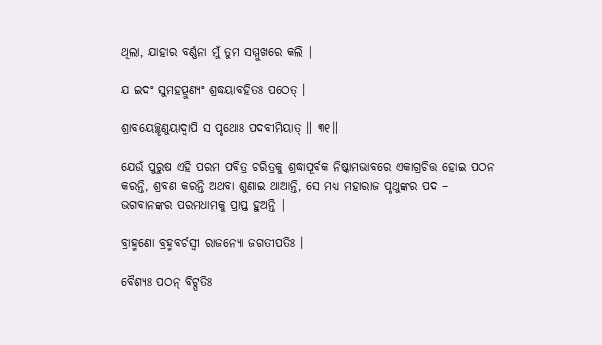ଥିଲା, ଯାହାର ବର୍ଣ୍ଣନା ମୁଁ ତୁମ ସମ୍ମୁଖରେ କଲି |

ଯ ଇଦଂ ସୁମହତ୍ପୁଣ୍ୟଂ ଶ୍ରଦ୍ଧୟାବହିତଃ ପଠେତ୍ ।

ଶ୍ରାବୟେଚ୍ଛୃଣୁୟାଦ୍ୱାପି ସ ପୃଥୋଃ ପଦବୀମିୟାତ୍ ॥ ୩୧॥

ଯେଉଁ ପୁରୁଷ ଏହି ପରମ ପବିତ୍ର ଚରିତ୍ରକୁ ଶ୍ରଦ୍ଧାପୂର୍ବକ ନିଷ୍କାମଭାବରେ ଏକାଗ୍ରଚିତ୍ତ ହୋଇ ପଠନ କରନ୍ତି, ଶ୍ରବଣ କରନ୍ତି ଅଥବା ଶୁଣାଇ ଥାଆନ୍ତି, ସେ ମଧ୍ୟ ମହାରାଜ ପୃଥୁଙ୍କର ପଦ – ଭଗବାନଙ୍କର ପରମଧାମକୁ ପ୍ରାପ୍ତ ହୁଅନ୍ତି |

ବ୍ରାହ୍ମଣୋ ବ୍ରହ୍ମବର୍ଚସ୍ୱୀ ରାଜନ୍ୟୋ ଜଗତୀପତିଃ ।

ବୈଶ୍ୟଃ ପଠନ୍ ବିଟ୍ପତିଃ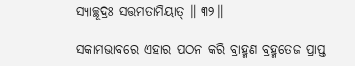ସ୍ୟାଚ୍ଛୂଦ୍ରଃ ସତ୍ତମତାମିୟାତ୍ ॥ ୩୨॥

ସକାମଭାବରେ ଏହାର ପଠନ କରି ବ୍ରାହ୍ମଣ ବ୍ରହ୍ମତେଜ ପ୍ରାପ୍ତ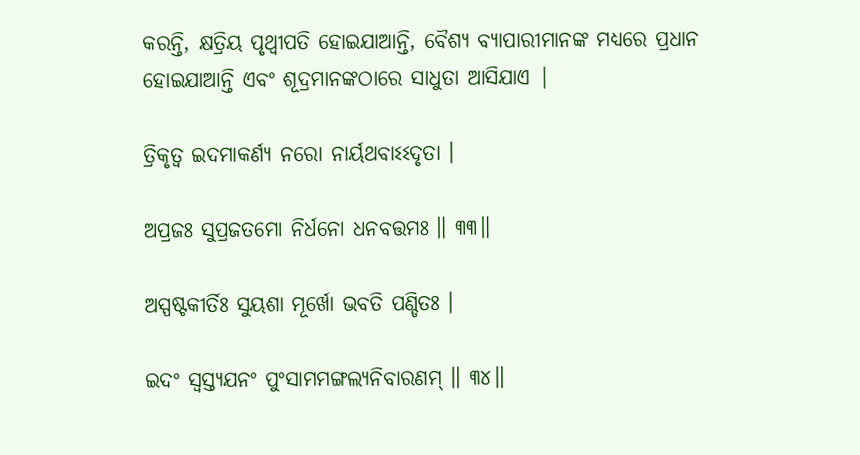କରନ୍ତି, କ୍ଷତ୍ରିୟ ପୃଥ୍ବୀପତି ହୋଇଯାଆନ୍ତି, ବୈଶ୍ୟ ବ୍ୟାପାରୀମାନଙ୍କ ମଧ୍ୟରେ ପ୍ରଧାନ ହୋଇଯାଆନ୍ତି ଏବଂ ଶୂଦ୍ରମାନଙ୍କଠାରେ ସାଧୁତା ଆସିଯାଏ |

ତ୍ରିକୃତ୍ୱ ଇଦମାକର୍ଣ୍ୟ ନରୋ ନାର୍ୟଥବାଽଽଦୃତା ।

ଅପ୍ରଜଃ ସୁପ୍ରଜତମୋ ନିର୍ଧନୋ ଧନବତ୍ତମଃ ॥ ୩୩॥

ଅସ୍ପଷ୍ଟକୀର୍ତିଃ ସୁୟଶା ମୂର୍ଖୋ ଭବତି ପଣ୍ଡିତଃ ।

ଇଦଂ ସ୍ୱସ୍ତ୍ୟଯନଂ ପୁଂସାମମଙ୍ଗଲ୍ୟନିବାରଣମ୍ ॥ ୩୪॥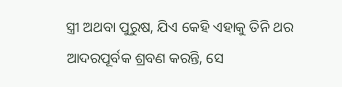ସ୍ତ୍ରୀ ଅଥବା ପୁରୁଷ, ଯିଏ କେହି ଏହାକୁ ତିନି ଥର ଆଦରପୂର୍ବକ ଶ୍ରବଣ କରନ୍ତି, ସେ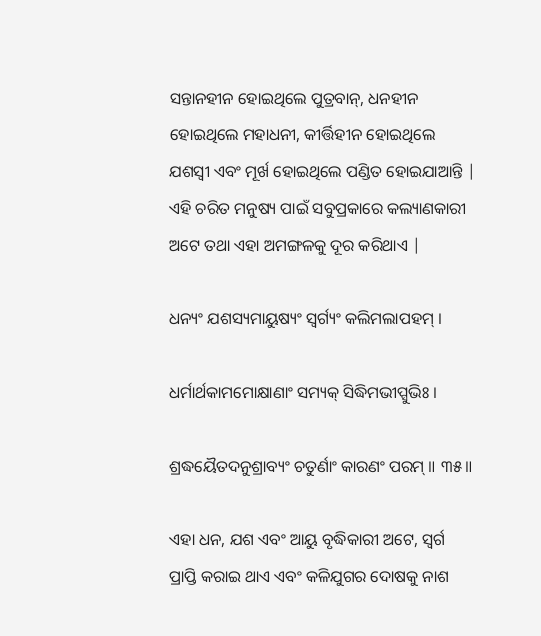ସନ୍ତାନହୀନ ହୋଇଥିଲେ ପୁତ୍ରବାନ୍, ଧନହୀନ ହୋଇଥିଲେ ମହାଧନୀ, କୀର୍ତ୍ତିହୀନ ହୋଇଥିଲେ ଯଶସ୍ବୀ ଏବଂ ମୂର୍ଖ ହୋଇଥିଲେ ପଣ୍ଡିତ ହୋଇଯାଆନ୍ତି | ଏହି ଚରିତ ମନୁଷ୍ୟ ପାଇଁ ସବୁପ୍ରକାରେ କଲ୍ୟାଣକାରୀ ଅଟେ ତଥା ଏହା ଅମଙ୍ଗଳକୁ ଦୂର କରିଥାଏ |

ଧନ୍ୟଂ ଯଶସ୍ୟମାୟୁଷ୍ୟଂ ସ୍ୱର୍ଗ୍ୟଂ କଲିମଲାପହମ୍ ।

ଧର୍ମାର୍ଥକାମମୋକ୍ଷାଣାଂ ସମ୍ୟକ୍ ସିଦ୍ଧିମଭୀପ୍ସୁଭିଃ ।

ଶ୍ରଦ୍ଧୟୈତଦନୁଶ୍ରାବ୍ୟଂ ଚତୁର୍ଣାଂ କାରଣଂ ପରମ୍ ॥ ୩୫॥

ଏହା ଧନ, ଯଶ ଏବଂ ଆୟୁ ବୃଦ୍ଧିକାରୀ ଅଟେ, ସ୍ବର୍ଗ ପ୍ରାପ୍ତି କରାଇ ଥାଏ ଏବଂ କଳିଯୁଗର ଦୋଷକୁ ନାଶ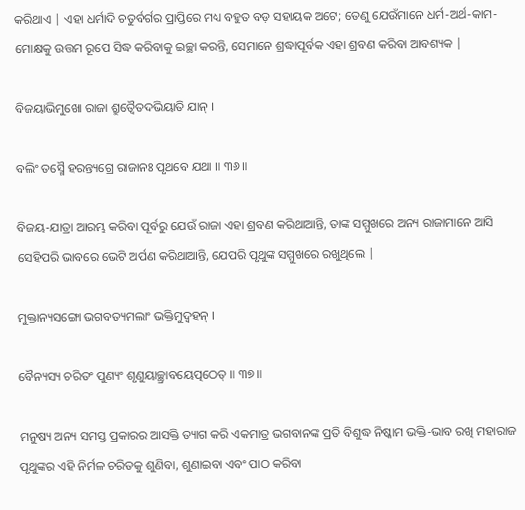କରିଥାଏ | ଏହା ଧର୍ମାଦି ଚତୁର୍ବର୍ଗର ପ୍ରାପ୍ତିରେ ମଧ୍ୟ ବହୁତ ବଡ଼ ସହାୟକ ଅଟେ; ତେଣୁ ଯେଉଁମାନେ ଧର୍ମ-ଅର୍ଥ-କାମ-ମୋକ୍ଷକୁ ଉତ୍ତମ ରୂପେ ସିଦ୍ଧ କରିବାକୁ ଇଚ୍ଛା କରନ୍ତି, ସେମାନେ ଶ୍ରଦ୍ଧାପୂର୍ବକ ଏହା ଶ୍ରବଣ କରିବା ଆବଶ୍ୟକ |

ବିଜୟାଭିମୁଖୋ ରାଜା ଶ୍ରୁତ୍ୱୈତଦଭିୟାତି ଯାନ୍ ।

ବଲିଂ ତସ୍ମୈ ହରନ୍ତ୍ୟଗ୍ରେ ରାଜାନଃ ପୃଥବେ ଯଥା ॥ ୩୬॥

ବିଜୟ-ଯାତ୍ରା ଆରମ୍ଭ କରିବା ପୂର୍ବରୁ ଯେଉଁ ରାଜା ଏହା ଶ୍ରବଣ କରିଥାଆନ୍ତି, ତାଙ୍କ ସମ୍ମୁଖରେ ଅନ୍ୟ ରାଜାମାନେ ଆସି ସେହିପରି ଭାବରେ ଭେଟି ଅର୍ପଣ କରିଥାଆନ୍ତି, ଯେପରି ପୃଥୁଙ୍କ ସମ୍ମୁଖରେ ରଖୁଥିଲେ |

ମୁକ୍ତାନ୍ୟସଙ୍ଗୋ ଭଗବତ୍ୟମଲାଂ ଭକ୍ତିମୁଦ୍ୱହନ୍ ।

ବୈନ୍ୟସ୍ୟ ଚରିତଂ ପୁଣ୍ୟଂ ଶୃଣୁୟାଚ୍ଛ୍ରାବୟେତ୍ପଠେତ୍ ॥ ୩୭॥

ମନୁଷ୍ୟ ଅନ୍ୟ ସମସ୍ତ ପ୍ରକାରର ଆସକ୍ତି ତ୍ୟାଗ କରି ଏକମାତ୍ର ଭଗବାନଙ୍କ ପ୍ରତି ବିଶୁଦ୍ଧ ନିଷ୍କାମ ଭକ୍ତି-ଭାବ ରଖି ମହାରାଜ ପୃଥୁଙ୍କର ଏହି ନିର୍ମଳ ଚରିତକୁ ଶୁଣିବା, ଶୁଣାଇବା ଏବଂ ପାଠ କରିବା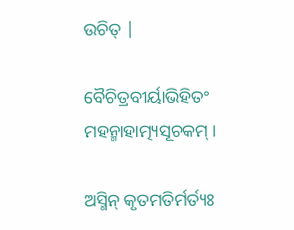ଉଚିତ୍ |

ବୈଚିତ୍ରବୀର୍ୟାଭିହିତଂ ମହନ୍ମାହାତ୍ମ୍ୟସୂଚକମ୍ ।

ଅସ୍ମିନ୍ କୃତମତିର୍ମର୍ତ୍ୟଃ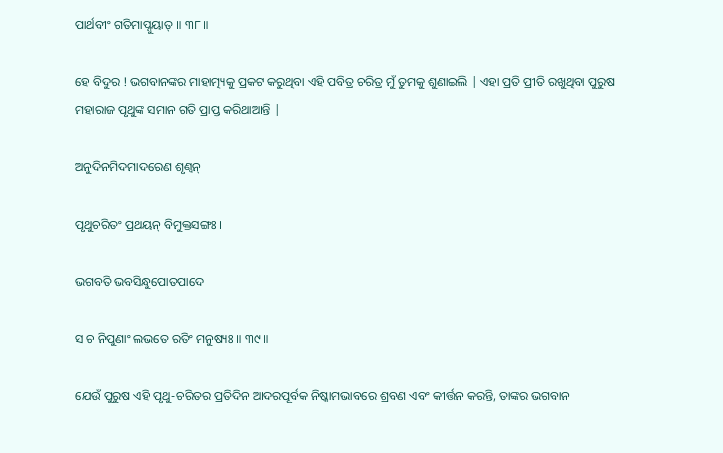ପାର୍ଥବୀଂ ଗତିମାପ୍ନୁୟାତ୍ ॥ ୩୮॥

ହେ ବିଦୁର ! ଭଗବାନଙ୍କର ମାହାତ୍ମ୍ୟକୁ ପ୍ରକଟ କରୁଥିବା ଏହି ପବିତ୍ର ଚରିତ୍ର ମୁଁ ତୁମକୁ ଶୁଣାଇଲି | ଏହା ପ୍ରତି ପ୍ରୀତି ରଖୁଥିବା ପୁରୁଷ ମହାରାଜ ପୃଥୁଙ୍କ ସମାନ ଗତି ପ୍ରାପ୍ତ କରିଥାଆନ୍ତି |

ଅନୁଦିନମିଦମାଦରେଣ ଶୃଣ୍ୱନ୍

ପୃଥୁଚରିତଂ ପ୍ରଥୟନ୍ ବିମୁକ୍ତସଙ୍ଗଃ ।

ଭଗବତି ଭବସିନ୍ଧୁପୋତପାଦେ

ସ ଚ ନିପୁଣାଂ ଲଭତେ ରତିଂ ମନୁଷ୍ୟଃ ॥ ୩୯॥

ଯେଉଁ ପୁରୁଷ ଏହି ପୃଥୁ-ଚରିତର ପ୍ରତିଦିନ ଆଦରପୂର୍ବକ ନିଷ୍କାମଭାବରେ ଶ୍ରବଣ ଏବଂ କୀର୍ତ୍ତନ କରନ୍ତି, ତାଙ୍କର ଭଗବାନ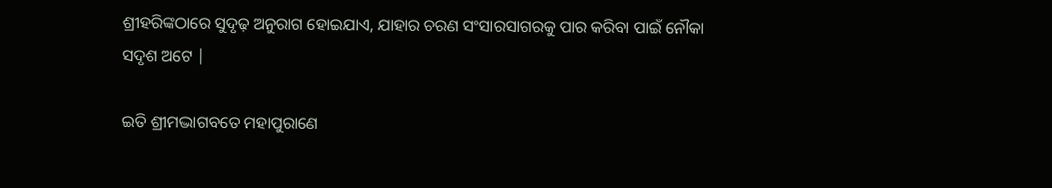ଶ୍ରୀହରିଙ୍କଠାରେ ସୁଦୃଢ଼ ଅନୁରାଗ ହୋଇଯାଏ, ଯାହାର ଚରଣ ସଂସାରସାଗରକୁ ପାର କରିବା ପାଇଁ ନୌକା ସଦୃଶ ଅଟେ |

ଇତି ଶ୍ରୀମଦ୍ଭାଗବତେ ମହାପୁରାଣେ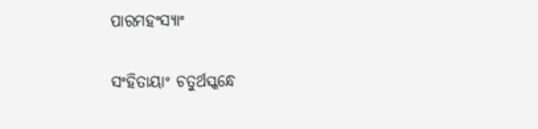ପାରମହଂସ୍ୟାଂ

ସଂହିତାୟାଂ ଚତୁର୍ଥସ୍କନ୍ଧେ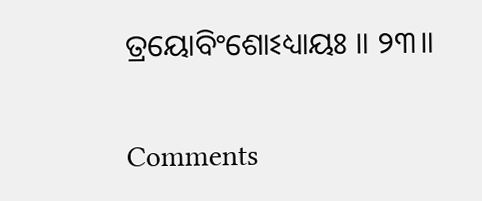ତ୍ରୟୋବିଂଶୋଽଧ୍ୟାୟଃ ॥ ୨୩॥

Comments